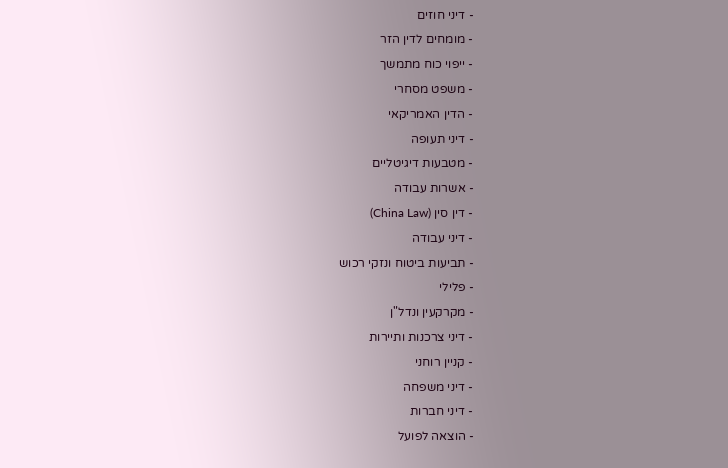- דיני חוזים
- מומחים לדין הזר
- ייפוי כוח מתמשך
- משפט מסחרי
- הדין האמריקאי
- דיני תעופה
- מטבעות דיגיטליים
- אשרות עבודה
- דין סין (China Law)
- דיני עבודה
- תביעות ביטוח ונזקי רכוש
- פלילי
- מקרקעין ונדל"ן
- דיני צרכנות ותיירות
- קניין רוחני
- דיני משפחה
- דיני חברות
- הוצאה לפועל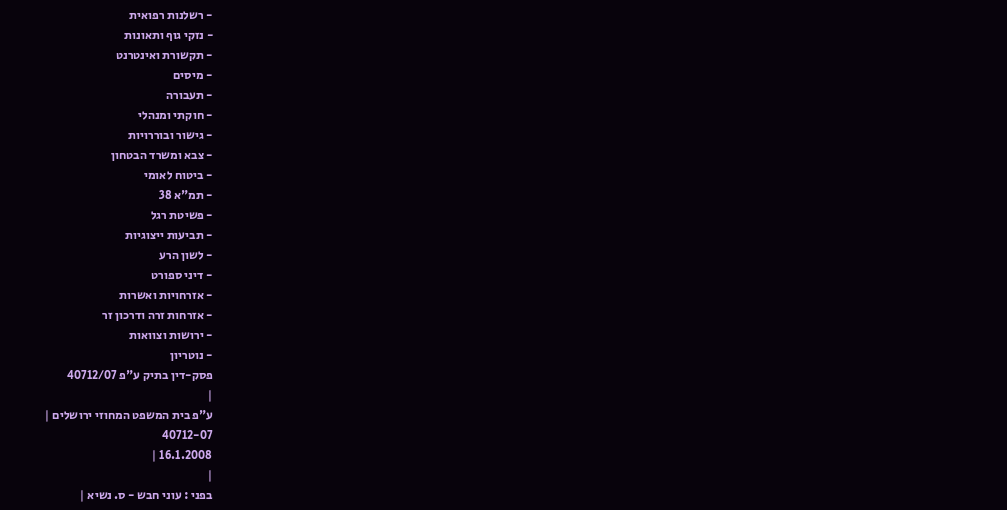- רשלנות רפואית
- נזקי גוף ותאונות
- תקשורת ואינטרנט
- מיסים
- תעבורה
- חוקתי ומנהלי
- גישור ובוררויות
- צבא ומשרד הבטחון
- ביטוח לאומי
- תמ"א 38
- פשיטת רגל
- תביעות ייצוגיות
- לשון הרע
- דיני ספורט
- אזרחויות ואשרות
- אזרחות זרה ודרכון זר
- ירושות וצוואות
- נוטריון
פסק-דין בתיק ע"פ 40712/07
|
ע"פ בית המשפט המחוזי ירושלים |
40712-07
16.1.2008 |
|
בפני : עוני חבש - ס. נשיא |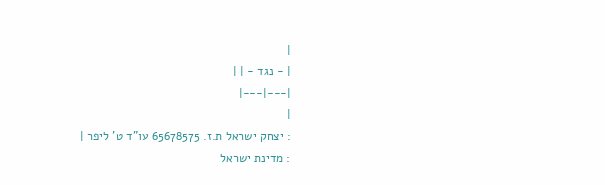|
| - נגד - | |
|---|---|
|
: יצחק ישראל ת.ז. 65678575 עו"ד ט' ליפר |
: מדינת ישראל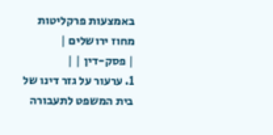באמצעות פרקליטות מחוז ירושלים |
| פסק-דין | |
1. ערעור על גזר דינו של בית המשפט לתעבורה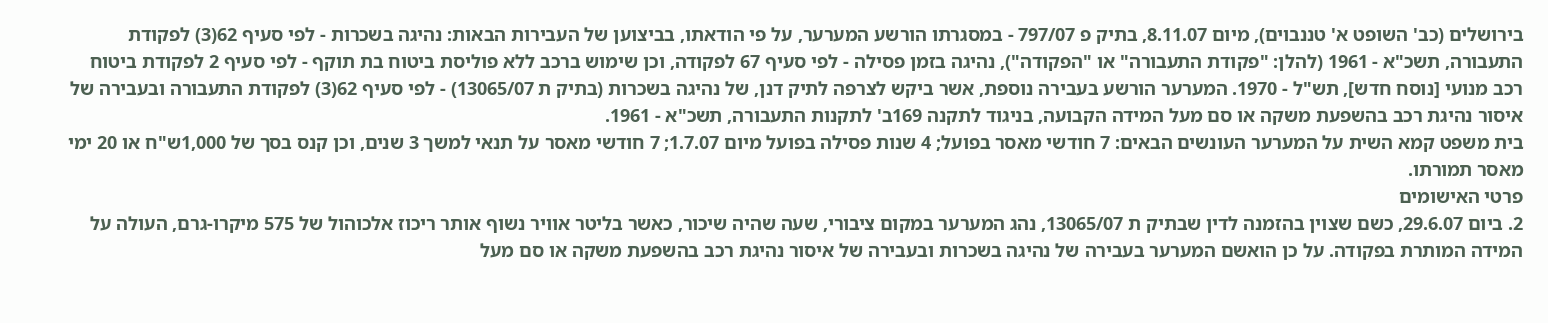בירושלים (כב' השופט א' טננבוים), מיום 8.11.07, בתיק פ 797/07 - במסגרתו הורשע המערער, על פי הודאתו, בביצוען של העבירות הבאות: נהיגה בשכרות - לפי סעיף 62(3) לפקודת התעבורה, תשכ"א - 1961 (להלן: "פקודת התעבורה" או "הפקודה"), נהיגה בזמן פסילה - לפי סעיף 67 לפקודה, וכן שימוש ברכב ללא פוליסת ביטוח בת תוקף - לפי סעיף 2 לפקודת ביטוח רכב מנועי [נוסח חדש], תש"ל - 1970. המערער הורשע בעבירה נוספת, אשר ביקש לצרפה לתיק דנן, של נהיגה בשכרות (בתיק ת 13065/07) - לפי סעיף 62(3) לפקודת התעבורה ובעבירה של איסור נהיגת רכב בהשפעת משקה או סם מעל המידה הקבועה, בניגוד לתקנה 169ב' לתקנות התעבורה, תשכ"א - 1961.
בית משפט קמא השית על המערער העונשים הבאים: 7 חודשי מאסר בפועל; 4 שנות פסילה בפועל מיום 1.7.07; 7 חודשי מאסר על תנאי למשך 3 שנים, וכן קנס בסך של 1,000ש"ח או 20 ימי מאסר תמורתו.
פרטי האישומים
2. ביום 29.6.07, כשם שצוין בהזמנה לדין שבתיק ת 13065/07, נהג המערער במקום ציבורי, שעה שהיה שיכור, כאשר בליטר אוויר נשוף אותר ריכוז אלכוהול של 575 מיקרו-גרם, העולה על המידה המותרת בפקודה. על כן הואשם המערער בעבירה של נהיגה בשכרות ובעבירה של איסור נהיגת רכב בהשפעת משקה או סם מעל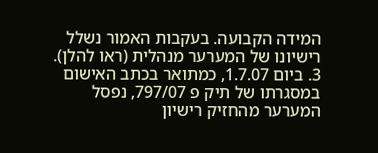המידה הקבועה. בעקבות האמור נשלל רישיונו של המערער מנהלית (ראו להלן).
3. ביום 1.7.07, כמתואר בכתב האישום במסגרתו של תיק פ 797/07, נפסל המערער מהחזיק רישיון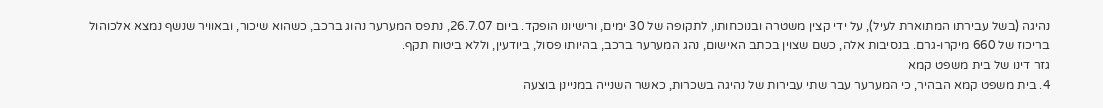נהיגה (בשל עבירתו המתוארת לעיל), על ידי קצין משטרה ובנוכחותו, לתקופה של 30 ימים, ורישיונו הופקד. ביום 26.7.07, נתפס המערער נהוג ברכב, כשהוא שיכור, ובאוויר שנשף נמצא אלכוהול בריכוז של 660 מיקרו-גרם. בנסיבות אלה, כשם שצוין בכתב האישום, נהג המערער ברכב, בהיותו פסול, ביודעין, וללא ביטוח תקף.
גזר דינו של בית משפט קמא
4. בית משפט קמא הבהיר, כי המערער עבר שתי עבירות של נהיגה בשכרות, כאשר השנייה במניינן בוצעה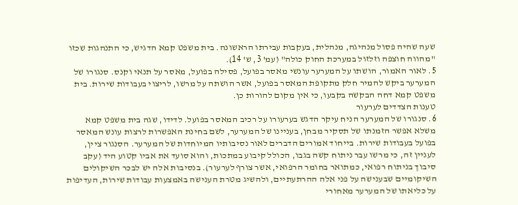שעה שהיה פסול מנהיגה, מנהלית, בעקבות עבירתו הראשונה. בית משפט קמא הדגיש, כי התנהגות שכזו "מהווה חוצפה וזלזול במערכת החוק כולה" (עמ' 3, ש' 14).
5. לאור האמור, הושתו על המערער עונשי מאסר בפועל, פסילה בפועל, מאסר על תנאי וקנס. סנגורו של המערער ביקש להמיר חלק מתקופת המאסר בפועל, אשר הושתה על מרשו, לריצוי בעבודות שירות. בית משפט קמא דחה הבקשה בקבעו, כי אין מקום להורות כן.
טענות הצדדים לערעור
6. סנגורו של המערער הניח עיקר הדגש בערעורו על רכיב המאסר בפועל. לדידו, שגה בית משפט קמא משלא אפשר הזמנתו של תסקיר מבחן, בעניינו של המערער, לשם בחינת האפשרות לרצות עונש המאסר בפועל בעבודות שירות. בייחוד אמורים הדברים לאור נסיבותיו המיוחדות של המערער. הסנגור ציין, לעניין זה, כי מרשו עבר ניתוח קשה בגבו, הכולל קיבוע במתכות, והוא סועד את אביו קטוע היד (עקב סיבוך בניתוח רפואי, כמתואר בחומר הרפואי, אשר צורף לערעור). בנסיבות אלה יש לבכר השיקולים השיקומיים שבענישה על פני אלה ההרתעתיים, ולהשיג מטרת הענישה באמצעות עבודות שירות, העדיפות על כליאתו של המערער מאחורי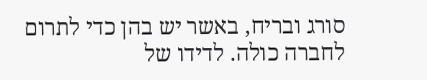סורג ובריח, באשר יש בהן כדי לתרום לחברה כולה. לדידו של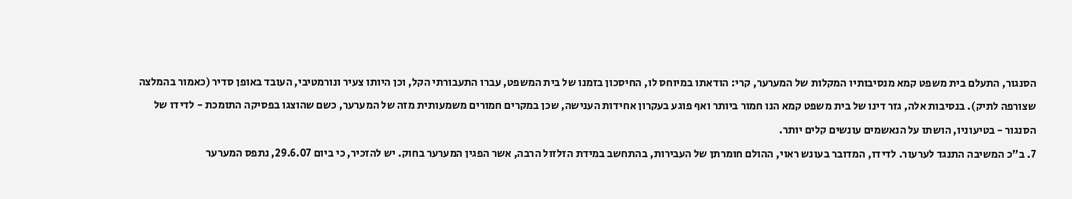הסנגור, התעלם בית משפט קמא מנסיבותיו המקלות של המערער, קרי: הודאתו במיוחס לו, החיסכון בזמנו של בית המשפט, עברו התעבורתי הקל, וכן היותו צעיר ונורמטיבי, העובד באופן סדיר (כאמור בהמלצה שצורפה לתיק). בנסיבות אלה, גזר דינו של בית משפט קמא הנו חמור ביותר ואף פוגע בעקרון אחידות הענישה, שכן במקרים חמורים משמעותית מזה של המערער, כשם שהוצגו בפסיקה התומכת - לדידו של הסנגור - בטיעוניו, הושתו על הנאשמים עונשים קלים יותר.
7. ב"כ המשיבה התנגד לערעור. לדידו, המדובר בעונש ראוי, ההולם חומרתן של העבירות, בהתחשב במידת הזלזול הרבה, אשר הפגין המערער בחוק. יש להזכיר, כי ביום 29.6.07, נתפס המערער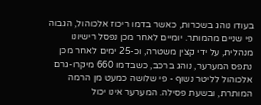בעודו נוהג בשכרות, כאשר בדמו ריכוז אלכוהול, הגבוה פי שניים מהמותר. יומיים לאחר מכן נפסל רישיונו מנהלית, על ידי קצין משטרה, וכ-25 ימים לאחר מכן נתפס המערער, נוהג ברכב, כשבדמו 660 מיקרו-גרם אלכוהול לליטר נשוף - פי שלושה כמעט מן הרמה המותרת, ובשעת פסילה. המערער אינו יכול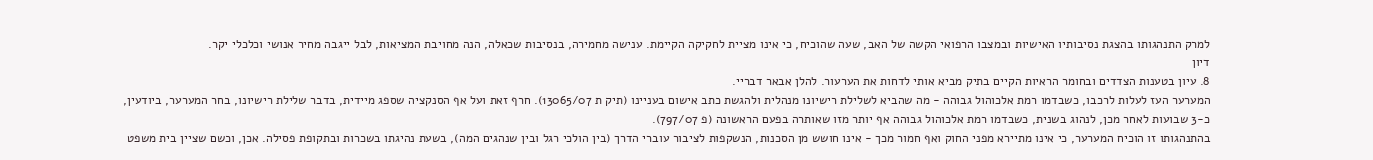למרק התנהגותו בהצגת נסיבותיו האישיות ובמצבו הרפואי הקשה של האב, שעה שהוכיח, כי אינו מציית לחקיקה הקיימת. ענישה מחמירה, בנסיבות שכאלה, הנה מחויבת המציאות, לבל ייגבה מחיר אנושי וכלכלי יקר.
דיון
8. עיון בטענות הצדדים ובחומר הראיות הקיים בתיק מביא אותי לדחות את הערעור. להלן אבאר דבריי.
המערער העז לעלות לרכבו, כשבדמו רמת אלכוהול גבוהה - מה שהביא לשלילת רישיונו מנהלית ולהגשת כתב אישום בעניינו (תיק ת 13065/07). חרף זאת ועל אף הסנקציה שספג מיידית, בדבר שלילת רישיונו, בחר המערער, ביודעין, כ-3 שבועות לאחר מכן, לנהוג בשנית, כשבדמו רמת אלכוהול גבוהה אף יותר מזו שאותרה בפעם הראשונה (פ 797/07).
בהתנהגותו זו הוכיח המערער, כי אינו מתיירא מפני החוק ואף חמור מכך - אינו חושש מן הסכנות, הנשקפות לציבור עוברי הדרך (בין הולכי רגל ובין שנהגים המה), בשעת נהיגתו בשכרות ובתקופת פסילה. אכן, וכשם שציין בית משפט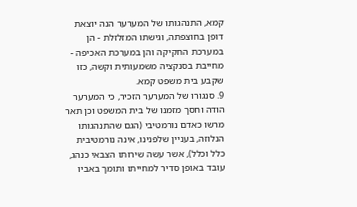קמא, התנהגותו של המערער הנה יוצאת דופן בחוצפתה, וגישתו המזלזלת - הן במערכת החקיקה והן במערכת האכיפה - מחייבת בסנקציה משמעותית וקשה, כזו שקבע בית משפט קמא.
9. סנגורו של המערער הזכיר, כי המערער הודה וחסך מזמנו של בית המשפט וכן תאר מרשו כאדם נורמטיבי (הגם שהתנהגותו הנלוזה, בעניין שלפנינו, אינה נורמטיבית כלל וכלל), אשר עשה שירותו הצבאי כנהג, עובד באופן סדיר למחייתו ותומך באביו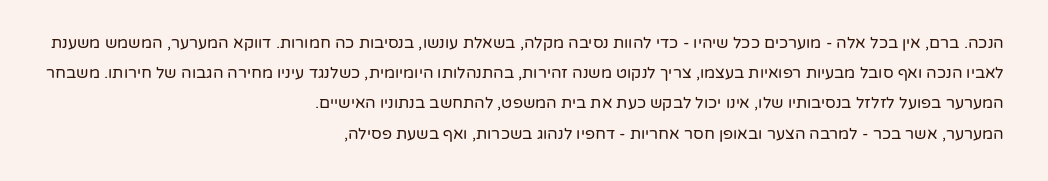הנכה. ברם, אין בכל אלה - מוערכים ככל שיהיו - כדי להוות נסיבה מקלה, בשאלת עונשו, בנסיבות כה חמורות. דווקא המערער, המשמש משענת לאביו הנכה ואף סובל מבעיות רפואיות בעצמו, צריך לנקוט משנה זהירות, בהתנהלותו היומיומית, כשלנגד עיניו מחירה הגבוה של חירותו. משבחר המערער בפועל לזלזל בנסיבותיו שלו, אינו יכול לבקש כעת את בית המשפט, להתחשב בנתוניו האישיים.
המערער, אשר בכר - למרבה הצער ובאופן חסר אחריות - דחפיו לנהוג בשכרות, ואף בשעת פסילה,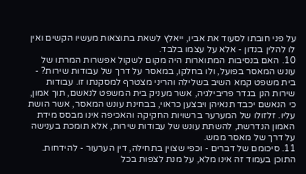על פני חובתו לסעוד את אביו, ייאלץ לשאת בתוצאות מעשיו הקשים ואין לו להלין בנדון - אלא על עצמו בלבד.
10. האם בנסיבות המתוארות היה מקום לשקול אפשרות המרתו של עונש המאסר בפועל, ולו בחלקו, במאסר על דרך של עבודות שירות? - בית משפט קמא השיב בשלילה והריני מצטרף למסקנתו זו. עבודות שירות הנן בגדר פריבילגיה, אשר מעניק בית המשפט לנאשם, תוך אמון, כי הנאשם יכבד תנאיהן ויבצען כראוי, בבחינת עונש המאסר, אשר הושת עליו. זלזולו של המערער ברשויות החקיקה והאכיפה אינו מבסס מידת האמון הנדרשת, להשתת עונש של עבודות שירות, אלא תומכת בענישה על דרך של מאסר ממש.
11. סיכומם של דברים - וכפי שצוין בתחילה, דין הערעור - להידחות.
התוכן בעמוד זה אינו מלא, על מנת לצפות בכל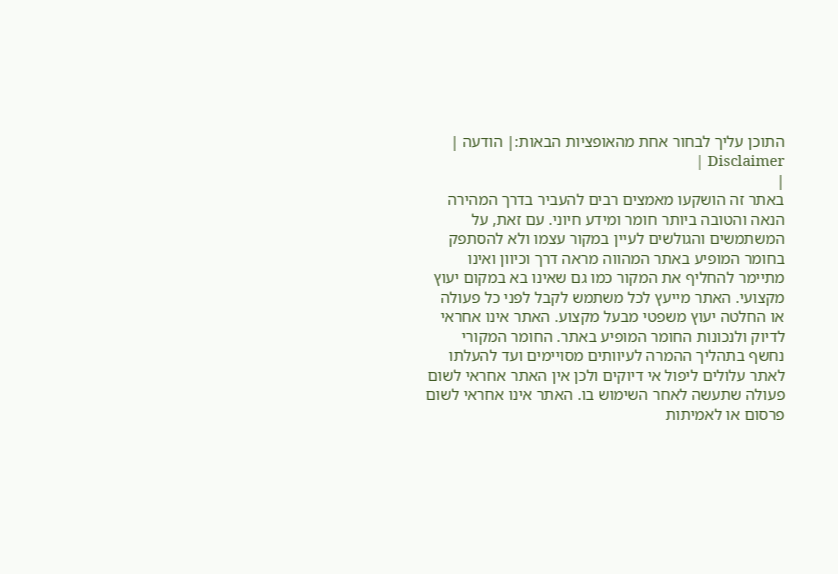התוכן עליך לבחור אחת מהאופציות הבאות:| הודעה | Disclaimer |
|
באתר זה הושקעו מאמצים רבים להעביר בדרך המהירה הנאה והטובה ביותר חומר ומידע חיוני. עם זאת, על המשתמשים והגולשים לעיין במקור עצמו ולא להסתפק בחומר המופיע באתר המהווה מראה דרך וכיוון ואינו מתיימר להחליף את המקור כמו גם שאינו בא במקום יעוץ מקצועי. האתר מייעץ לכל משתמש לקבל לפני כל פעולה או החלטה יעוץ משפטי מבעל מקצוע. האתר אינו אחראי לדיוק ולנכונות החומר המופיע באתר. החומר המקורי נחשף בתהליך ההמרה לעיוותים מסויימים ועד להעלתו לאתר עלולים ליפול אי דיוקים ולכן אין האתר אחראי לשום פעולה שתעשה לאחר השימוש בו. האתר אינו אחראי לשום פרסום או לאמיתות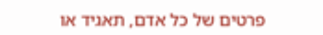פרטים של כל אדם, תאגיד או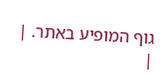גוף המופיע באתר. |
|